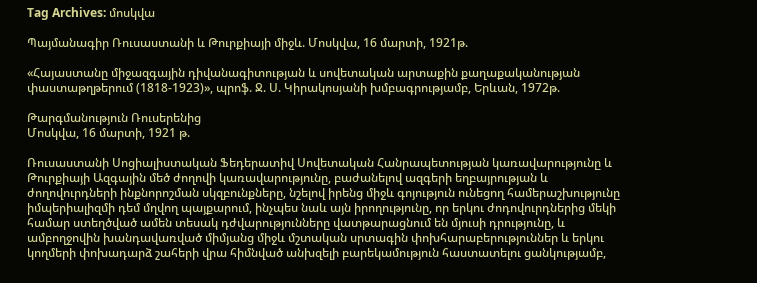Tag Archives: մոսկվա

Պայմանագիր Ռուսաստանի և Թուրքիայի միջև. Մոսկվա, 16 մարտի, 1921թ.

«Հայաստանը միջազգային դիվանագիտության և սովետական արտաքին քաղաքականության փաստաթղթերում (1818-1923)», պրոֆ. Ջ. Ս. Կիրակոսյանի խմբագրությամբ, Երևան, 1972թ.

Թարգմանություն Ռուսերենից
Մոսկվա, 16 մարտի, 1921 թ.

Ռուսաստանի Սոցիալիստական Ֆեդերատիվ Սովետական Հանրապետության կառավարությունը և Թուրքիայի Ազգային մեծ ժողովի կառավարությունը, բաժանելով ազգերի եղբայրության և ժողովուրդների ինքնորոշման սկզբունքները, նշելով իրենց միջև գոյություն ունեցող համերաշխությունը իմպերիալիզմի դեմ մղվող պայքարում, ինչպես նաև այն իրողությունը, որ երկու ժոդովուրդներից մեկի համար ստեղծված ամեն տեսակ դժվարությունները վատթարացնում են մյուսի դրությունը, և ամբողջովին խանդավառված միմյանց միջև մշտական սրտագին փոխհարաբերություններ և երկու կողմերի փոխադարձ շահերի վրա հիմնված անխզելի բարեկամություն հաստատելու ցանկությամբ,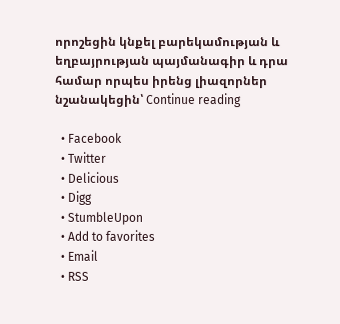որոշեցին կնքել բարեկամության և եղբայրության պայմանագիր և դրա համար որպես իրենց լիազորներ նշանակեցին՝ Continue reading

  • Facebook
  • Twitter
  • Delicious
  • Digg
  • StumbleUpon
  • Add to favorites
  • Email
  • RSS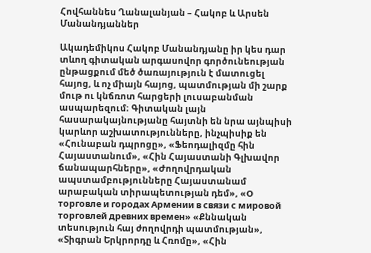Հովհաննես Ղանալանյան – Հակոբ և Արսեն Մանանդյաններ

Ակադեմիկոս Հակոբ Մանանդյանը իր կես դար տևող գիտական արգասովոր գործունեության ընթացքում մեծ ծառայություն է մատուցել հայոց, և ոչ միայն հայոց, պատմության մի շարք մութ ու կնճռոտ հարցերի լուսաբանման ասպարեզում։ Գիտական լայն հասարակայնությանը հայտնի են նրա այնպիսի կարևոր աշխատությունները, ինչպիսիք են «Հունաբան դպրոցը», «Ֆեոդալիզմը հին Հայաստանում», «Հին Հայաստանի Գլխավոր ճանապարհները», «Ժողովրդական ապստամբությունները Հայաստանամ արաբական տիրապետության դեմ», «О торговле и городах Армении в связи с мировой торговлей древних времен» «Քննական տեսություն հայ ժողովրդի պատմության», «Տիգրան Երկրորդը և Հռոմը», «Հին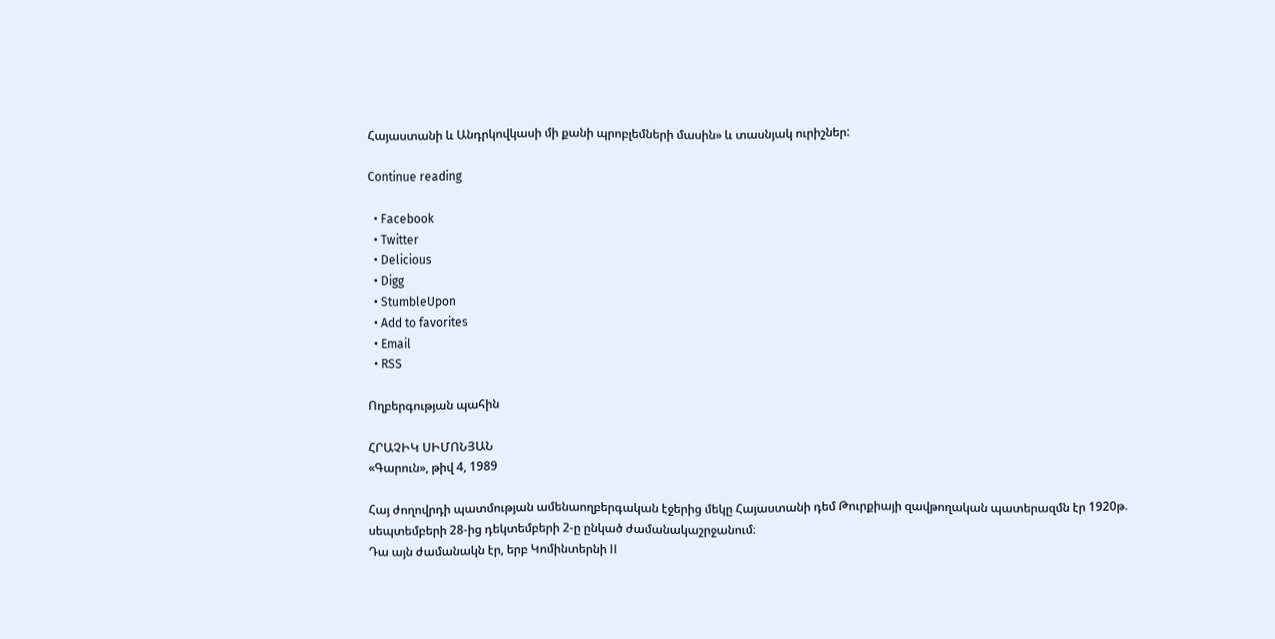Հայաստանի և Անդրկովկասի մի քանի պրոբլեմների մասին» և տասնյակ ուրիշներ:

Continue reading

  • Facebook
  • Twitter
  • Delicious
  • Digg
  • StumbleUpon
  • Add to favorites
  • Email
  • RSS

Ողբերգության պահին

ՀՐԱՉԻԿ ՍԻՄՈՆՅԱՆ
«Գարուն», թիվ 4, 1989

Հայ ժողովրդի պատմության ամենաողբերգական էջերից մեկը Հայաստանի դեմ Թուրքիայի զավթողական պատերազմն էր 1920թ. սեպտեմբերի 28-ից դեկտեմբերի 2-ը ընկած ժամանակաշրջանում։
Դա այն ժամանակն էր, երբ Կոմինտերնի II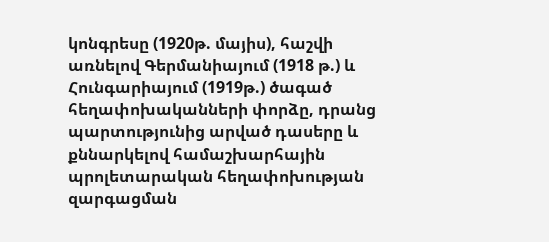կոնգրեսը (1920թ. մայիս), հաշվի առնելով Գերմանիայում (1918 թ.) և Հունգարիայում (1919թ.) ծագած հեղափոխականների փորձը, դրանց պարտությունից արված դասերը և քննարկելով համաշխարհային պրոլետարական հեղափոխության զարգացման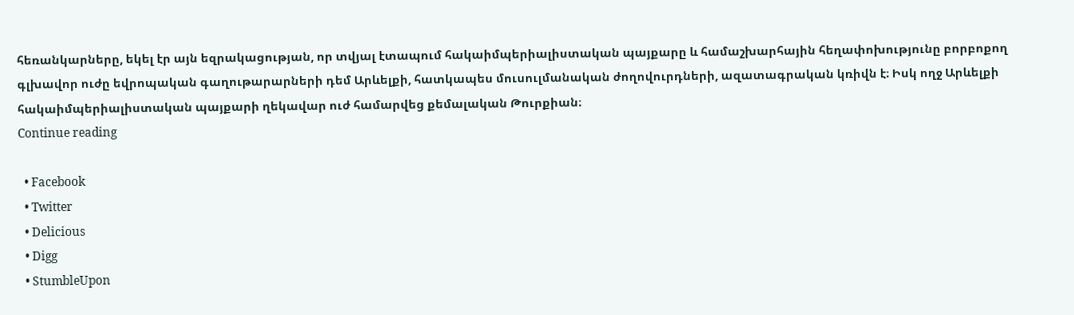հեռանկարները, եկել էր այն եզրակացության, որ տվյալ էտապում հակաիմպերիալիստական պայքարը և համաշխարհային հեղափոխությունը բորբոքող գլխավոր ուժը եվրոպական գաղութարարների դեմ Արևելքի, հատկապես մուսուլմանական ժողովուրդների, ազատագրական կռիվն է։ Իսկ ողջ Արևելքի հակաիմպերիալիստական պայքարի ղեկավար ուժ համարվեց քեմալական Թուրքիան։
Continue reading

  • Facebook
  • Twitter
  • Delicious
  • Digg
  • StumbleUpon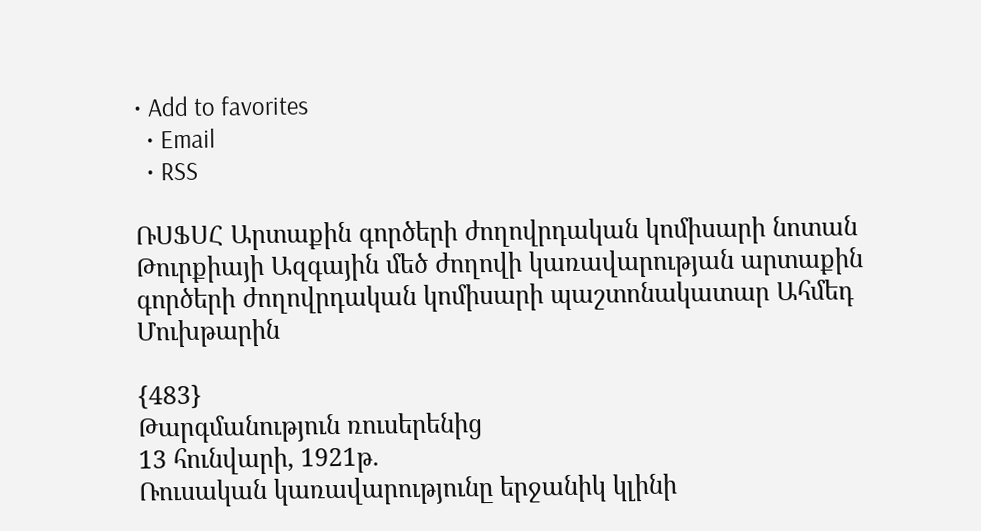• Add to favorites
  • Email
  • RSS

ՌՍՖՍՀ Արտաքին գործերի ժողովրդական կոմիսարի նոտան Թուրքիայի Ազգային մեծ ժողովի կառավարության արտաքին գործերի ժողովրդական կոմիսարի պաշտոնակատար Ահմեդ Մուխթարին

{483}
Թարգմանություն ռուսերենից
13 հունվարի, 1921թ.
Ռուսական կառավարությունը երջանիկ կլինի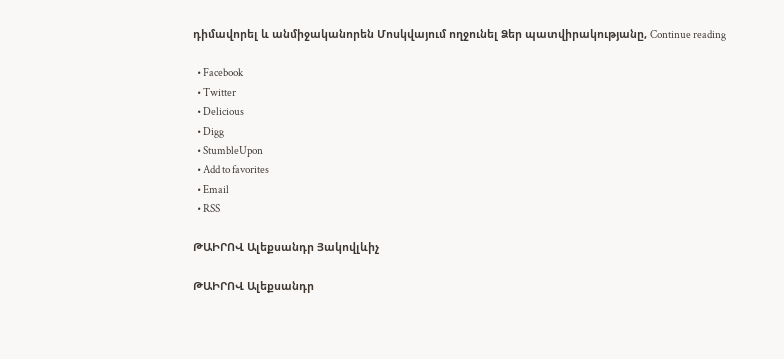դիմավորել և անմիջականորեն Մոսկվայում ողջունել Ձեր պատվիրակությանը, Continue reading

  • Facebook
  • Twitter
  • Delicious
  • Digg
  • StumbleUpon
  • Add to favorites
  • Email
  • RSS

ԹԱԻՐՈՎ Ալեքսանդր Յակովլևիչ

ԹԱԻՐՈՎ Ալեքսանդր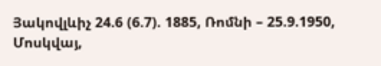Յակովլևիչ 24.6 (6.7). 1885, Ռոմնի – 25.9.1950, Մոսկվայ,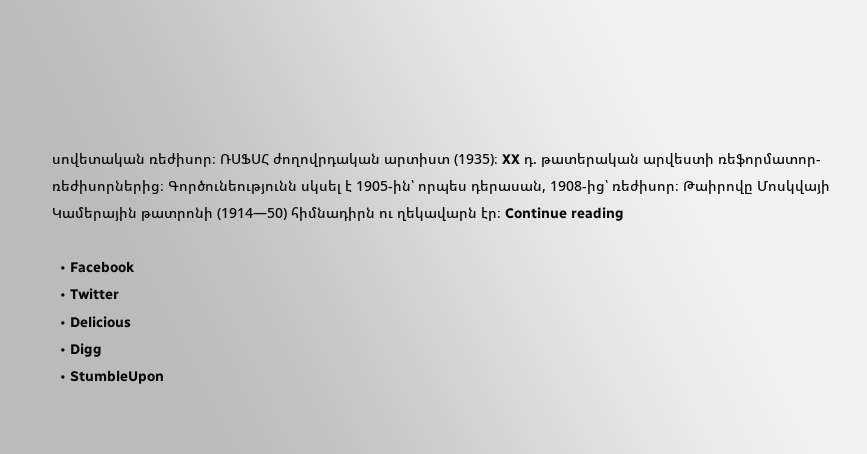սովետական ռեժիսոր։ ՌՍՖՍՀ ժողովրդական արտիստ (1935)։ XX դ. թատերական արվեստի ռեֆորմատոր-ռեժիսորներից։ Գործունեությունն սկսել է 1905-ին՝ որպես դերասան, 1908-ից՝ ռեժիսոր։ Թաիրովը Մոսկվայի Կամերային թատրոնի (1914—50) հիմնադիրն ու ղեկավարն էր։ Continue reading

  • Facebook
  • Twitter
  • Delicious
  • Digg
  • StumbleUpon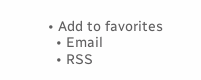• Add to favorites
  • Email
  • RSS